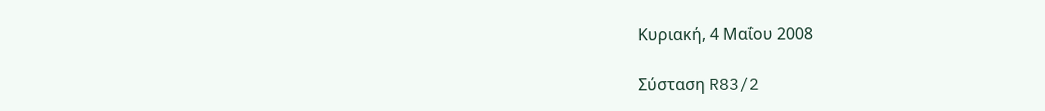Κυριακή, 4 Μαΐου 2008

Σύσταση R83/2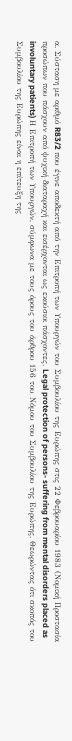α. Σύσταση με αριθμό R83/2 που έγινε αποδεκτή από την Επιτροπή των Υπουργών του Συμβουλίου της Ευρώπης στις 22 Φεβρουαρίου 1983 (Νομική Προστασία προσώπων που πάσχουν από ψυχική διαταραχή και εισέρχονται ως εκούσιοι πάσχοντες. Legal protection of persons- suffering from mental disorders placed as involuntary patients) Η Επιτροπή των Υπουργών, σύμφωνα με τους όρους του άρθρου 156 του Νόμου του Συμβουλίου της Ευρώπης. Θεωρώντας ότι σκοπός του Συμβουλίου της Ευρώπης είναι η επίτευξη της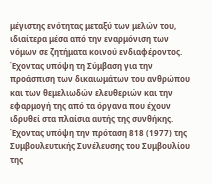μέγιστης ενότητας μεταξύ των μελών του, ιδιαίτερα μέσα από την εναρμόνιση των νόμων σε ζητήματα κοινού ενδιαφέροντος. Έχοντας υπόψη τη Σύμβαση για την προάσπιση των δικαιωμάτων του ανθρώπου και των θεμελιωδών ελευθεριών και την εφαρμογή της από τα όργανα που έχουν ιδρυθεί στα πλαίσια αυτής της συνθήκης. Έχοντας υπόψη την πρόταση 818 (1977) της Συμβουλευτικής Συνέλευσης του Συμβουλίου της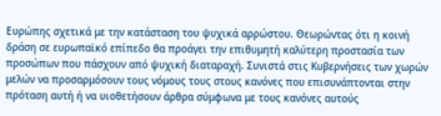Ευρώπης σχετικά με την κατάσταση του ψυχικά αρρώστου. Θεωρώντας ότι η κοινή δράση σε ευρωπαϊκό επίπεδο θα προάγει την επιθυμητή καλύτερη προστασία των προσώπων που πάσχουν από ψυχική διαταραχή. Συνιστά στις Κυβερνήσεις των χωρών μελών να προσαρμόσουν τους νόμους τους στους κανόνες που επισυνάπτονται στην πρόταση αυτή ή να υιοθετήσουν άρθρα σύμφωνα με τους κανόνες αυτούς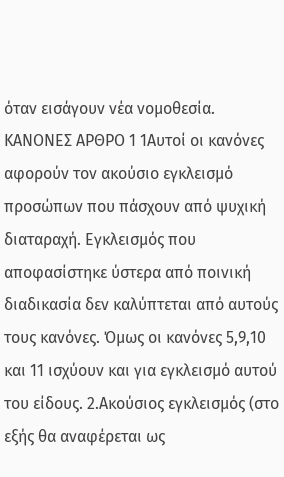όταν εισάγουν νέα νομοθεσία. ΚΑΝΟΝΕΣ ΑΡΘΡΟ 1 1Αυτοί οι κανόνες αφορούν τον ακούσιο εγκλεισμό προσώπων που πάσχουν από ψυχική διαταραχή. Εγκλεισμός που αποφασίστηκε ύστερα από ποινική διαδικασία δεν καλύπτεται από αυτούς τους κανόνες. Όμως οι κανόνες 5,9,10 και 11 ισχύουν και για εγκλεισμό αυτού του είδους. 2.Ακούσιος εγκλεισμός (στο εξής θα αναφέρεται ως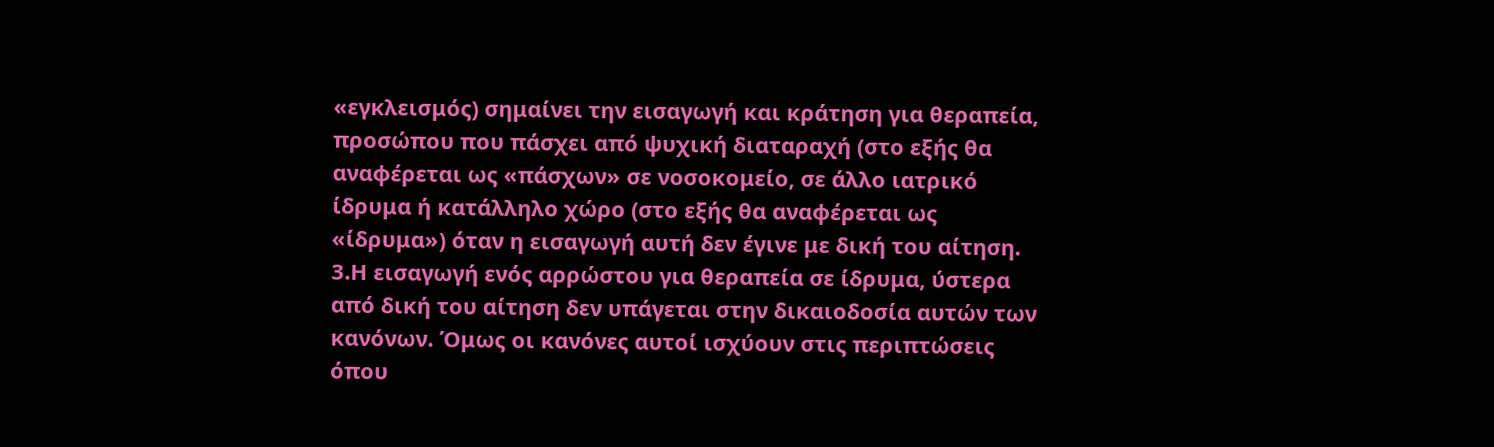«εγκλεισμός) σημαίνει την εισαγωγή και κράτηση για θεραπεία, προσώπου που πάσχει από ψυχική διαταραχή (στο εξής θα αναφέρεται ως «πάσχων» σε νοσοκομείο, σε άλλο ιατρικό ίδρυμα ή κατάλληλο χώρο (στο εξής θα αναφέρεται ως «ίδρυμα») όταν η εισαγωγή αυτή δεν έγινε με δική του αίτηση. 3.Η εισαγωγή ενός αρρώστου για θεραπεία σε ίδρυμα, ύστερα από δική του αίτηση δεν υπάγεται στην δικαιοδοσία αυτών των κανόνων. Όμως οι κανόνες αυτοί ισχύουν στις περιπτώσεις όπου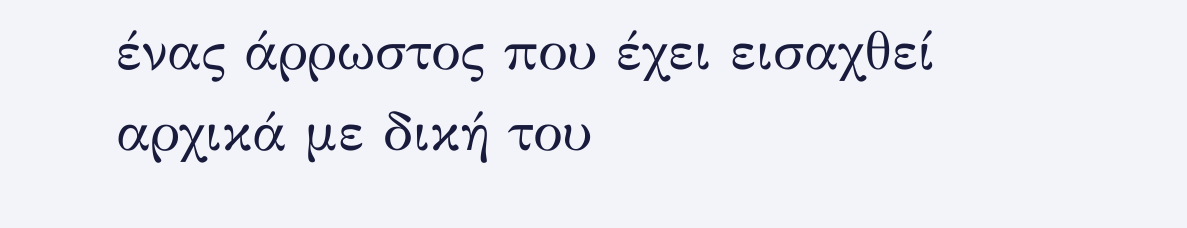ένας άρρωστος που έχει εισαχθεί αρχικά με δική του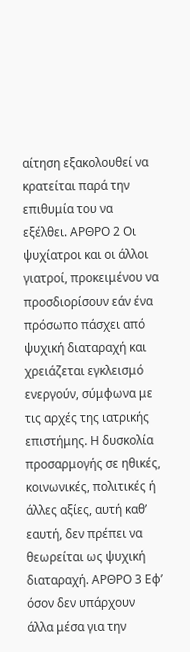αίτηση εξακολουθεί να κρατείται παρά την επιθυμία του να εξέλθει. ΑΡΘΡΟ 2 Οι ψυχίατροι και οι άλλοι γιατροί, προκειμένου να προσδιορίσουν εάν ένα πρόσωπο πάσχει από ψυχική διαταραχή και χρειάζεται εγκλεισμό ενεργούν, σύμφωνα με τις αρχές της ιατρικής επιστήμης. Η δυσκολία προσαρμογής σε ηθικές, κοινωνικές, πολιτικές ή άλλες αξίες, αυτή καθ’ εαυτή, δεν πρέπει να θεωρείται ως ψυχική διαταραχή. ΑΡΘΡΟ 3 Εφ’ όσον δεν υπάρχουν άλλα μέσα για την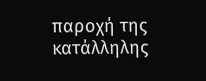παροχή της κατάλληλης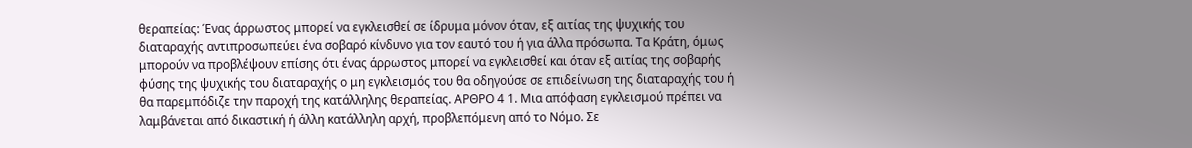θεραπείας: Ένας άρρωστος μπορεί να εγκλεισθεί σε ίδρυμα μόνον όταν, εξ αιτίας της ψυχικής του διαταραχής αντιπροσωπεύει ένα σοβαρό κίνδυνο για τον εαυτό του ή για άλλα πρόσωπα. Τα Κράτη, όμως μπορούν να προβλέψουν επίσης ότι ένας άρρωστος μπορεί να εγκλεισθεί και όταν εξ αιτίας της σοβαρής φύσης της ψυχικής του διαταραχής ο μη εγκλεισμός του θα οδηγούσε σε επιδείνωση της διαταραχής του ή θα παρεμπόδιζε την παροχή της κατάλληλης θεραπείας. ΑΡΘΡΟ 4 1. Μια απόφαση εγκλεισμού πρέπει να λαμβάνεται από δικαστική ή άλλη κατάλληλη αρχή, προβλεπόμενη από το Νόμο. Σε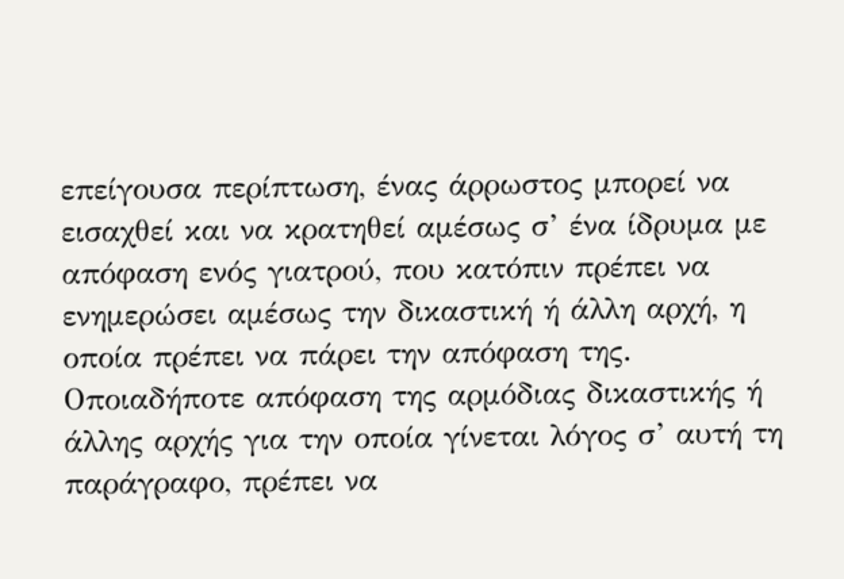επείγουσα περίπτωση, ένας άρρωστος μπορεί να εισαχθεί και να κρατηθεί αμέσως σ’ ένα ίδρυμα με απόφαση ενός γιατρού, που κατόπιν πρέπει να ενημερώσει αμέσως την δικαστική ή άλλη αρχή, η οποία πρέπει να πάρει την απόφαση της. Οποιαδήποτε απόφαση της αρμόδιας δικαστικής ή άλλης αρχής για την οποία γίνεται λόγος σ’ αυτή τη παράγραφο, πρέπει να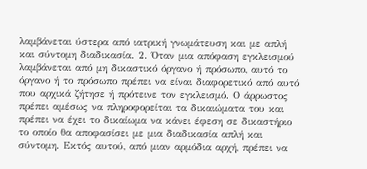λαμβάνεται ύστερα από ιατρική γνωμάτευση και με απλή και σύντομη διαδικασία. 2. Όταν μια απόφαση εγκλεισμού λαμβάνεται από μη δικαστικό όργανο ή πρόσωπο, αυτό το όργανο ή το πρόσωπο πρέπει να είναι διαφορετικό από αυτό που αρχικά ζήτησε ή πρότεινε τον εγκλεισμό. Ο άρρωστος πρέπει αμέσως να πληροφορείται τα δικαιώματα του και πρέπει να έχει το δικαίωμα να κάνει έφεση σε δικαστήριο το οποίο θα αποφασίσει με μια διαδικασία απλή και σύντομη. Εκτός αυτού, από μιαν αρμόδια αρχή, πρέπει να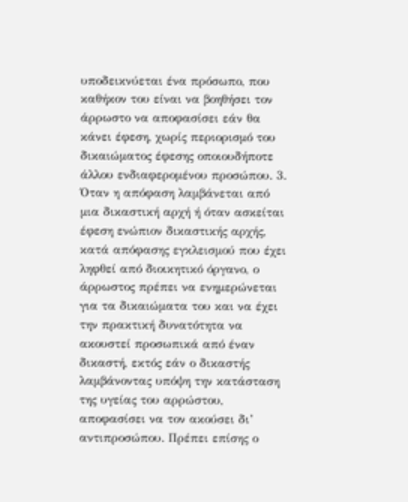υποδεικνύεται ένα πρόσωπο, που καθήκον του είναι να βοηθήσει τον άρρωστο να αποφασίσει εάν θα κάνει έφεση, χωρίς περιορισμό του δικαιώματος έφεσης οποιουδήποτε άλλου ενδιαφερομένου προσώπου. 3. Όταν η απόφαση λαμβάνεται από μια δικαστική αρχή ή όταν ασκείται έφεση ενώπιον δικαστικής αρχής, κατά απόφασης εγκλεισμού που έχει ληφθεί από διοικητικό όργανο, ο άρρωστος πρέπει να ενημερώνεται για τα δικαιώματα του και να έχει την πρακτική δυνατότητα να ακουστεί προσωπικά από έναν δικαστή, εκτός εάν ο δικαστής λαμβάνοντας υπόψη την κατάσταση της υγείας του αρρώστου, αποφασίσει να τον ακούσει δι’ αντιπροσώπου. Πρέπει επίσης ο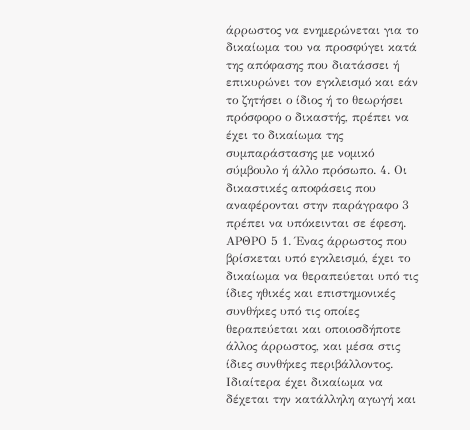άρρωστος να ενημερώνεται για το δικαίωμα του να προσφύγει κατά της απόφασης που διατάσσει ή επικυρώνει τον εγκλεισμό και εάν το ζητήσει ο ίδιος ή το θεωρήσει πρόσφορο ο δικαστής, πρέπει να έχει το δικαίωμα της συμπαράστασης με νομικό σύμβουλο ή άλλο πρόσωπο. 4. Οι δικαστικές αποφάσεις που αναφέρονται στην παράγραφο 3 πρέπει να υπόκεινται σε έφεση. ΑΡΘΡΟ 5 1. Ένας άρρωστος που βρίσκεται υπό εγκλεισμό, έχει το δικαίωμα να θεραπεύεται υπό τις ίδιες ηθικές και επιστημονικές συνθήκες υπό τις οποίες θεραπεύεται και οποιοσδήποτε άλλος άρρωστος, και μέσα στις ίδιες συνθήκες περιβάλλοντος. Ιδιαίτερα έχει δικαίωμα να δέχεται την κατάλληλη αγωγή και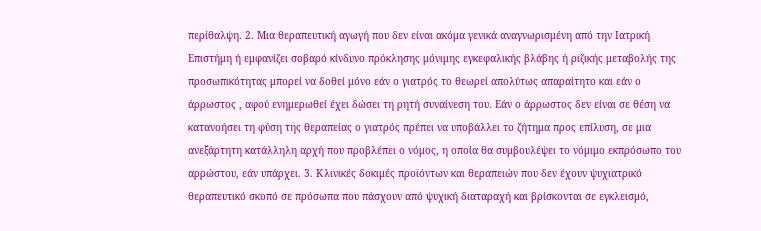περίθαλψη. 2. Μια θεραπευτική αγωγή που δεν είναι ακόμα γενικά αναγνωρισμένη από την Ιατρική Επιστήμη ή εμφανίζει σοβαρό κίνδυνο πρόκλησης μόνιμης εγκεφαλικής βλάβης ή ριζικής μεταβολής της προσωπικότητας μπορεί να δοθεί μόνο εάν ο γιατρός το θεωρεί απολύτως απαραίτητο και εάν ο άρρωστος , αφού ενημερωθεί έχει δώσει τη ρητή συναίνεση του. Εάν ο άρρωστος δεν είναι σε θέση να κατανοήσει τη φύση της θεραπείας ο γιατρός πρέπει να υποβάλλει το ζήτημα προς επίλυση, σε μια ανεξάρτητη κατάλληλη αρχή που προβλέπει ο νόμος, η οποία θα συμβουλέψει το νόμιμο εκπρόσωπο του αρρώστου, εάν υπάρχει. 3. Κλινικές δοκιμές προϊόντων και θεραπειών που δεν έχουν ψυχιατρικό θεραπευτικό σκοπό σε πρόσωπα που πάσχουν από ψυχική διαταραχή και βρίσκονται σε εγκλεισμό,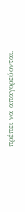πρέπει να απαγορεύονται.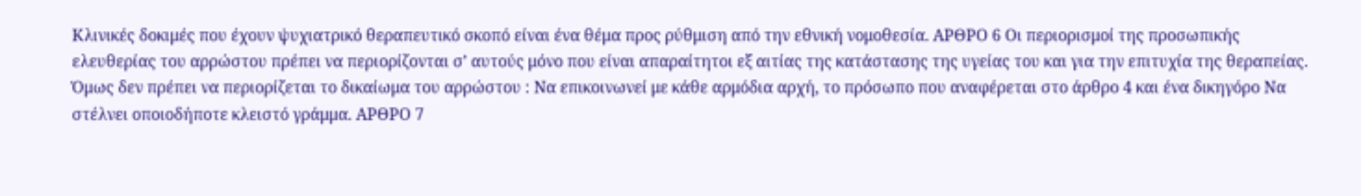Κλινικές δοκιμές που έχουν ψυχιατρικό θεραπευτικό σκοπό είναι ένα θέμα προς ρύθμιση από την εθνική νομοθεσία. ΑΡΘΡΟ 6 Οι περιορισμοί της προσωπικής ελευθερίας του αρρώστου πρέπει να περιορίζονται σ’ αυτούς μόνο που είναι απαραίτητοι εξ αιτίας της κατάστασης της υγείας του και για την επιτυχία της θεραπείας. Όμως δεν πρέπει να περιορίζεται το δικαίωμα του αρρώστου : Να επικοινωνεί με κάθε αρμόδια αρχή, το πρόσωπο που αναφέρεται στο άρθρο 4 και ένα δικηγόρο Να στέλνει οποιοδήποτε κλειστό γράμμα. ΑΡΘΡΟ 7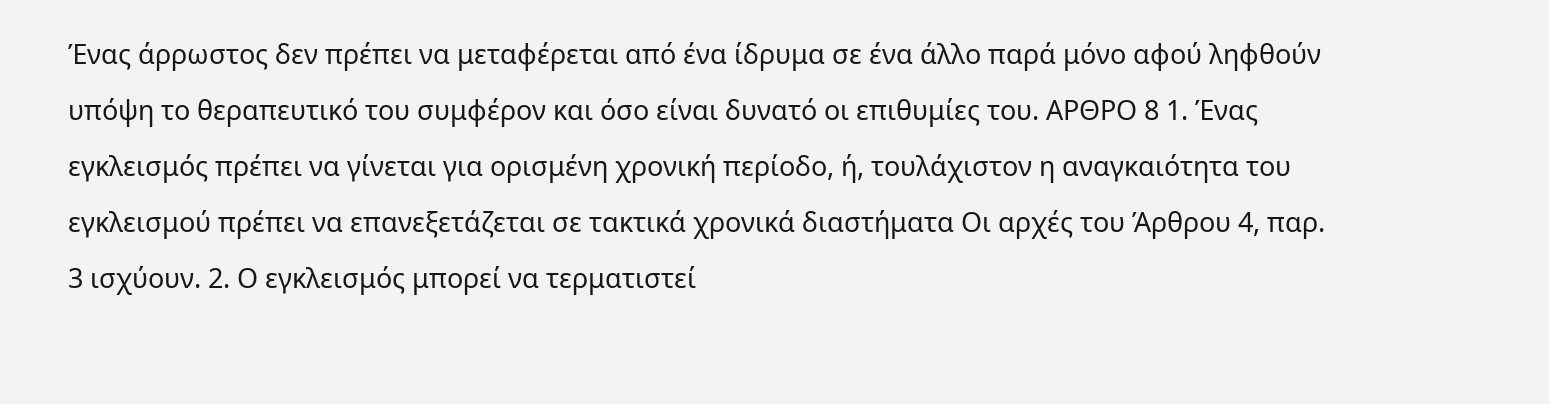Ένας άρρωστος δεν πρέπει να μεταφέρεται από ένα ίδρυμα σε ένα άλλο παρά μόνο αφού ληφθούν υπόψη το θεραπευτικό του συμφέρον και όσο είναι δυνατό οι επιθυμίες του. ΑΡΘΡΟ 8 1. Ένας εγκλεισμός πρέπει να γίνεται για ορισμένη χρονική περίοδο, ή, τουλάχιστον η αναγκαιότητα του εγκλεισμού πρέπει να επανεξετάζεται σε τακτικά χρονικά διαστήματα Οι αρχές του Άρθρου 4, παρ. 3 ισχύουν. 2. Ο εγκλεισμός μπορεί να τερματιστεί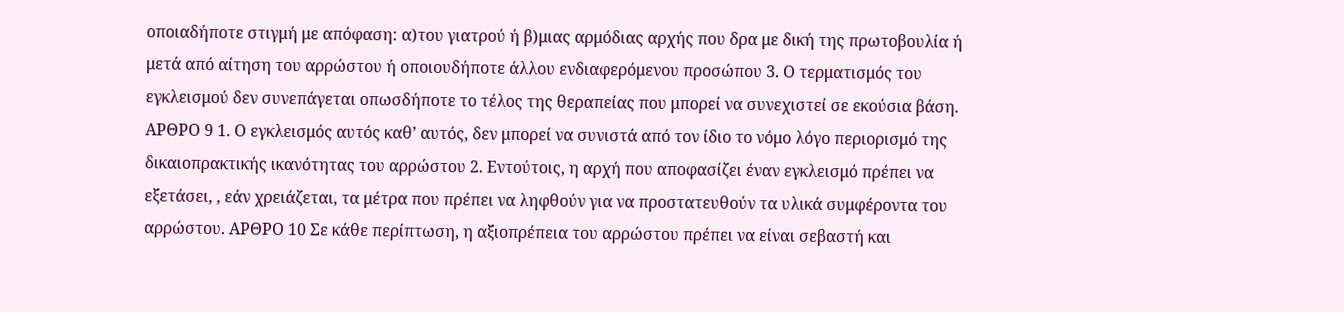οποιαδήποτε στιγμή με απόφαση: α)του γιατρού ή β)μιας αρμόδιας αρχής που δρα με δική της πρωτοβουλία ή μετά από αίτηση του αρρώστου ή οποιουδήποτε άλλου ενδιαφερόμενου προσώπου 3. Ο τερματισμός του εγκλεισμού δεν συνεπάγεται οπωσδήποτε το τέλος της θεραπείας που μπορεί να συνεχιστεί σε εκούσια βάση. ΑΡΘΡΟ 9 1. Ο εγκλεισμός αυτός καθ’ αυτός, δεν μπορεί να συνιστά από τον ίδιο το νόμο λόγο περιορισμό της δικαιοπρακτικής ικανότητας του αρρώστου 2. Εντούτοις, η αρχή που αποφασίζει έναν εγκλεισμό πρέπει να εξετάσει, , εάν χρειάζεται, τα μέτρα που πρέπει να ληφθούν για να προστατευθούν τα υλικά συμφέροντα του αρρώστου. ΑΡΘΡΟ 10 Σε κάθε περίπτωση, η αξιοπρέπεια του αρρώστου πρέπει να είναι σεβαστή και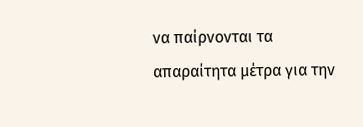να παίρνονται τα απαραίτητα μέτρα για την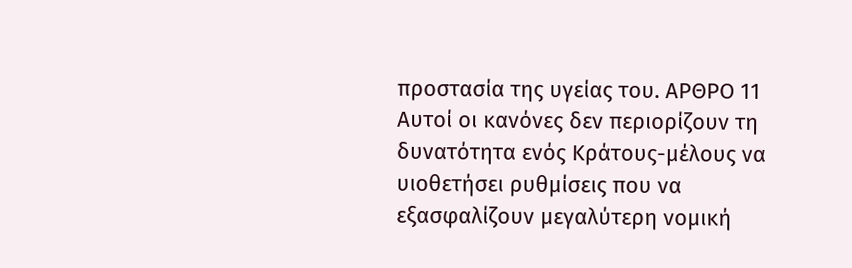προστασία της υγείας του. ΑΡΘΡΟ 11 Αυτοί οι κανόνες δεν περιορίζουν τη δυνατότητα ενός Κράτους-μέλους να υιοθετήσει ρυθμίσεις που να εξασφαλίζουν μεγαλύτερη νομική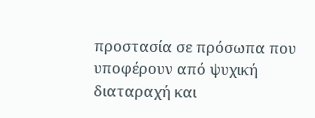προστασία σε πρόσωπα που υποφέρουν από ψυχική διαταραχή και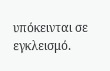υπόκεινται σε εγκλεισμό.